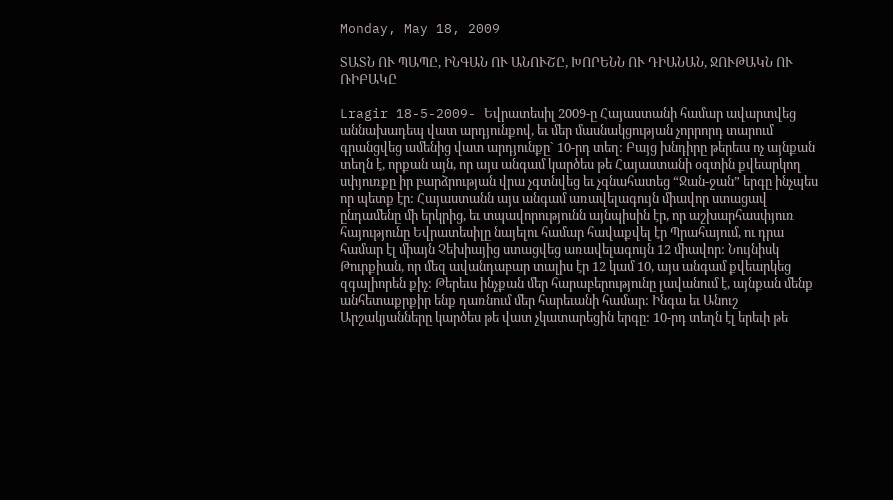Monday, May 18, 2009

ՏԱՏՆ ՈՒ ՊԱՊԸ, ԻՆԳԱՆ ՈՒ ԱՆՈՒՇԸ, ԽՈՐԵՆՆ ՈՒ ԴԻԱՆԱՆ, ՋՈՒԹԱԿՆ ՈՒ ՌԻԲԱԿԸ

Lragir 18-5-2009- Եվրատեսիլ 2009-ը Հայաստանի համար ավարտվեց աննախադեպ վատ արդյունքով, եւ մեր մասնակցության չորրորդ տարում գրանցվեց ամենից վատ արդյունքը` 10-րդ տեղ: Բայց խնդիրը թերեւս ոչ այնքան տեղն է, որքան այն, որ այս անգամ կարծես թե Հայաստանի օգտին քվեարկող սփյուռքը իր բարձրության վրա չգտնվեց եւ չգնահատեց “Ջան-ջան” երգը ինչպես որ պետք էր: Հայաստանն այս անգամ առավելագույն միավոր ստացավ ընդամենը մի երկրից, եւ տպավորությունն այնպիսին էր, որ աշխարհասփյուռ հայությունը Եվրատեսիլը նայելու համար հավաքվել էր Պրահայում, ու դրա համար էլ միայն Չեխիայից ստացվեց առավելագույն 12 միավոր: Նույնիսկ Թուրքիան, որ մեզ ավանդաբար տալիս էր 12 կամ 10, այս անգամ քվեարկեց զգալիորեն քիչ: Թերեւս ինչքան մեր հարաբերությունը լավանում է, այնքան մենք անհետաքրքիր ենք դառնում մեր հարեւանի համար: Ինգա եւ Անուշ Արշակյանները կարծես թե վատ չկատարեցին երգը: 10-րդ տեղն էլ երեւի թե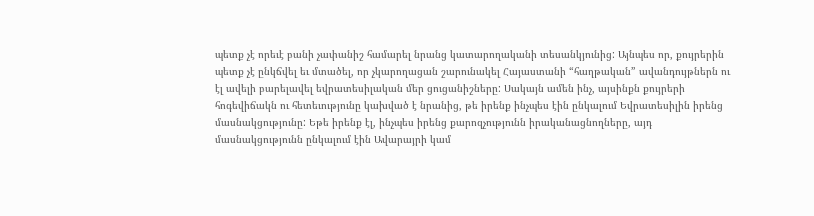պետք չէ որեւէ բանի չափանիշ համարել նրանց կատարողականի տեսանկյունից: Այնպես որ, քույրերին պետք չէ ընկճվել եւ մտածել, որ չկարողացան շարունակել Հայաստանի “հաղթական” ավանդույթներն ու էլ ավելի բարելավել եվրատեսիլական մեր ցուցանիշները: Սակայն ամեն ինչ, այսինքն քույրերի հոգեվիճակն ու հետեւությունը կախված է նրանից, թե իրենք ինչպես էին ընկալում Եվրատեսիլին իրենց մասնակցությունը: Եթե իրենք էլ, ինչպես իրենց քարոզչությունն իրականացնողները, այդ մասնակցությունն ընկալում էին Ավարայրի կամ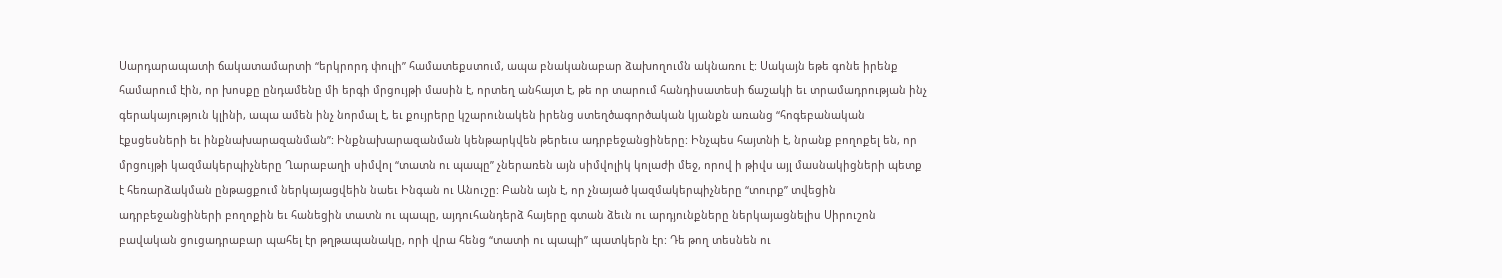Սարդարապատի ճակատամարտի “երկրորդ փուլի” համատեքստում, ապա բնականաբար ձախողումն ակնառու է: Սակայն եթե գոնե իրենք համարում էին, որ խոսքը ընդամենը մի երգի մրցույթի մասին է, որտեղ անհայտ է, թե որ տարում հանդիսատեսի ճաշակի եւ տրամադրության ինչ գերակայություն կլինի, ապա ամեն ինչ նորմալ է, եւ քույրերը կշարունակեն իրենց ստեղծագործական կյանքն առանց “հոգեբանական էքսցեսների եւ ինքնախարազանման”: Ինքնախարազանման կենթարկվեն թերեւս ադրբեջանցիները: Ինչպես հայտնի է, նրանք բողոքել են, որ մրցույթի կազմակերպիչները Ղարաբաղի սիմվոլ “տատն ու պապը” չներառեն այն սիմվոլիկ կոլաժի մեջ, որով ի թիվս այլ մասնակիցների պետք է հեռարձակման ընթացքում ներկայացվեին նաեւ Ինգան ու Անուշը: Բանն այն է, որ չնայած կազմակերպիչները “տուրք” տվեցին ադրբեջանցիների բողոքին եւ հանեցին տատն ու պապը, այդուհանդերձ հայերը գտան ձեւն ու արդյունքները ներկայացնելիս Սիրուշոն բավական ցուցադրաբար պահել էր թղթապանակը, որի վրա հենց “տատի ու պապի” պատկերն էր: Դե թող տեսնեն ու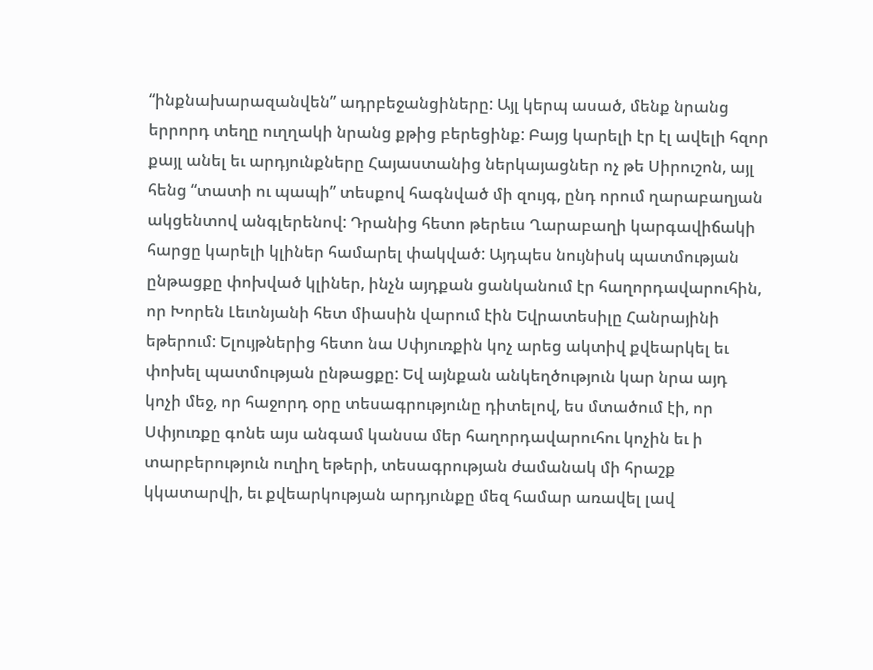“ինքնախարազանվեն” ադրբեջանցիները: Այլ կերպ ասած, մենք նրանց երրորդ տեղը ուղղակի նրանց քթից բերեցինք: Բայց կարելի էր էլ ավելի հզոր քայլ անել եւ արդյունքները Հայաստանից ներկայացներ ոչ թե Սիրուշոն, այլ հենց “տատի ու պապի” տեսքով հագնված մի զույգ, ընդ որում ղարաբաղյան ակցենտով անգլերենով: Դրանից հետո թերեւս Ղարաբաղի կարգավիճակի հարցը կարելի կլիներ համարել փակված: Այդպես նույնիսկ պատմության ընթացքը փոխված կլիներ, ինչն այդքան ցանկանում էր հաղորդավարուհին, որ Խորեն Լեւոնյանի հետ միասին վարում էին Եվրատեսիլը Հանրայինի եթերում: Ելույթներից հետո նա Սփյուռքին կոչ արեց ակտիվ քվեարկել եւ փոխել պատմության ընթացքը: Եվ այնքան անկեղծություն կար նրա այդ կոչի մեջ, որ հաջորդ օրը տեսագրությունը դիտելով, ես մտածում էի, որ Սփյուռքը գոնե այս անգամ կանսա մեր հաղորդավարուհու կոչին եւ ի տարբերություն ուղիղ եթերի, տեսագրության ժամանակ մի հրաշք կկատարվի, եւ քվեարկության արդյունքը մեզ համար առավել լավ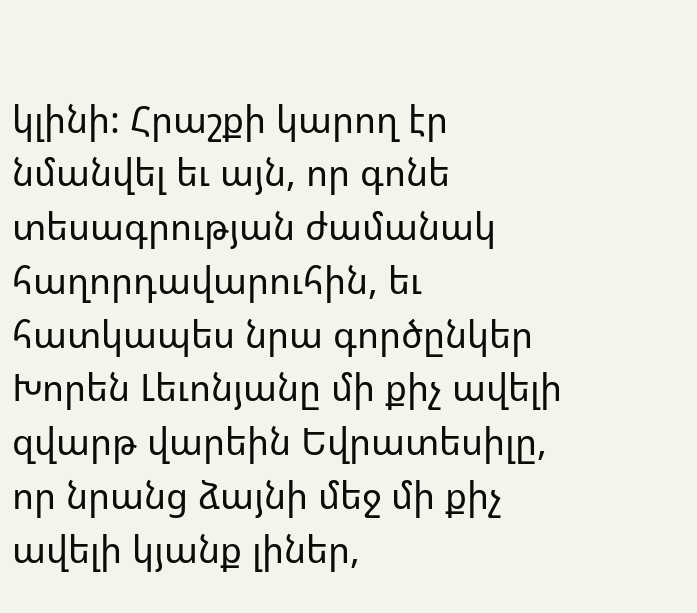կլինի: Հրաշքի կարող էր նմանվել եւ այն, որ գոնե տեսագրության ժամանակ հաղորդավարուհին, եւ հատկապես նրա գործընկեր Խորեն Լեւոնյանը մի քիչ ավելի զվարթ վարեին Եվրատեսիլը, որ նրանց ձայնի մեջ մի քիչ ավելի կյանք լիներ,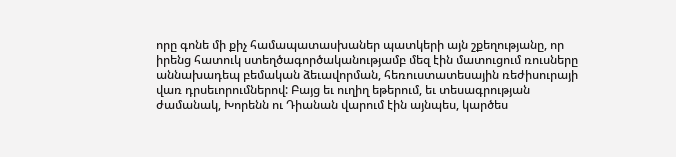որը գոնե մի քիչ համապատասխաներ պատկերի այն շքեղությանը, որ իրենց հատուկ ստեղծագործականությամբ մեզ էին մատուցում ռուսները աննախադեպ բեմական ձեւավորման, հեռուստատեսային ռեժիսուրայի վառ դրսեւորումներով: Բայց եւ ուղիղ եթերում, եւ տեսագրության ժամանակ, Խորենն ու Դիանան վարում էին այնպես, կարծես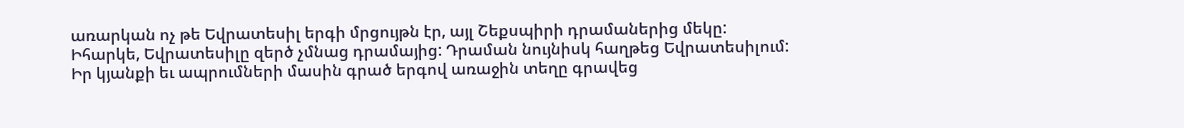առարկան ոչ թե Եվրատեսիլ երգի մրցույթն էր, այլ Շեքսպիրի դրամաներից մեկը: Իհարկե, Եվրատեսիլը զերծ չմնաց դրամայից: Դրաման նույնիսկ հաղթեց Եվրատեսիլում: Իր կյանքի եւ ապրումների մասին գրած երգով առաջին տեղը գրավեց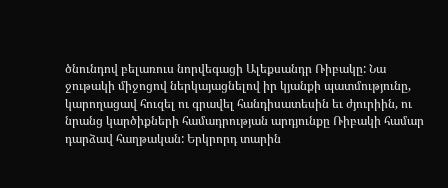ծնունդով բելառուս նորվեգացի Ալեքսանդր Ռիբակը: Նա ջութակի միջոցով ներկայացնելով իր կյանքի պատմությունը, կարողացավ հուզել ու գրավել հանդիսատեսին եւ ժյուրիին, ու նրանց կարծիքների համադրության արդյունքը Ռիբակի համար դարձավ հաղթական: Երկրորդ տարին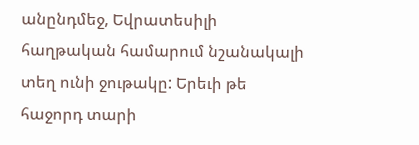անընդմեջ, Եվրատեսիլի հաղթական համարում նշանակալի տեղ ունի ջութակը: Երեւի թե հաջորդ տարի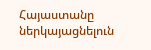Հայաստանը ներկայացնելուն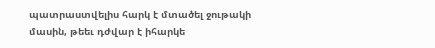պատրաստվելիս հարկ է մտածել ջութակի մասին, թեեւ դժվար է իհարկե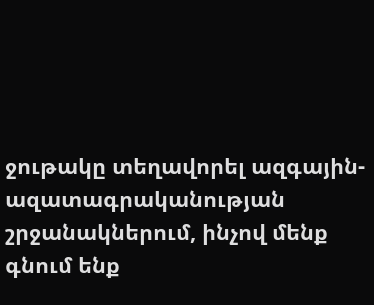ջութակը տեղավորել ազգային-ազատագրականության շրջանակներում, ինչով մենք գնում ենք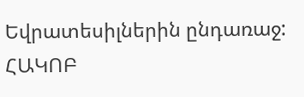Եվրատեսիլներին ընդառաջ:
ՀԱԿՈԲ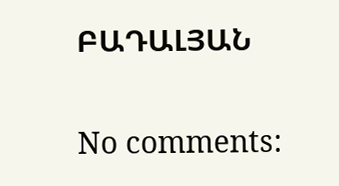ԲԱԴԱԼՅԱՆ

No comments: